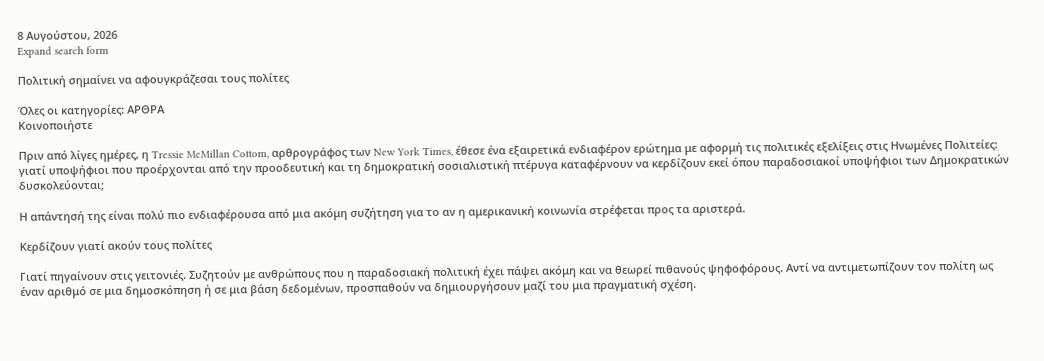8 Αυγούστου, 2026
Expand search form

Πολιτική σημαίνει να αφουγκράζεσαι τους πολίτες

Όλες οι κατηγορίες: ΑΡΘΡΑ
Κοινοποιήστε

Πριν από λίγες ημέρες, η Tressie McMillan Cottom, αρθρογράφος των New York Times, έθεσε ένα εξαιρετικά ενδιαφέρον ερώτημα με αφορμή τις πολιτικές εξελίξεις στις Ηνωμένες Πολιτείες: γιατί υποψήφιοι που προέρχονται από την προοδευτική και τη δημοκρατική σοσιαλιστική πτέρυγα καταφέρνουν να κερδίζουν εκεί όπου παραδοσιακοί υποψήφιοι των Δημοκρατικών δυσκολεύονται;

Η απάντησή της είναι πολύ πιο ενδιαφέρουσα από μια ακόμη συζήτηση για το αν η αμερικανική κοινωνία στρέφεται προς τα αριστερά.

Κερδίζουν γιατί ακούν τους πολίτες

Γιατί πηγαίνουν στις γειτονιές. Συζητούν με ανθρώπους που η παραδοσιακή πολιτική έχει πάψει ακόμη και να θεωρεί πιθανούς ψηφοφόρους. Αντί να αντιμετωπίζουν τον πολίτη ως έναν αριθμό σε μια δημοσκόπηση ή σε μια βάση δεδομένων, προσπαθούν να δημιουργήσουν μαζί του μια πραγματική σχέση.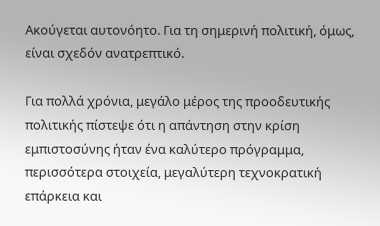Ακούγεται αυτονόητο. Για τη σημερινή πολιτική, όμως, είναι σχεδόν ανατρεπτικό.

Για πολλά χρόνια, μεγάλο μέρος της προοδευτικής πολιτικής πίστεψε ότι η απάντηση στην κρίση εμπιστοσύνης ήταν ένα καλύτερο πρόγραμμα, περισσότερα στοιχεία, μεγαλύτερη τεχνοκρατική επάρκεια και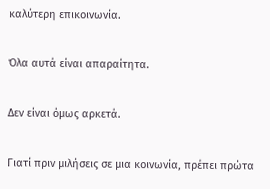καλύτερη επικοινωνία.

Όλα αυτά είναι απαραίτητα.

Δεν είναι όμως αρκετά.

Γιατί πριν μιλήσεις σε μια κοινωνία, πρέπει πρώτα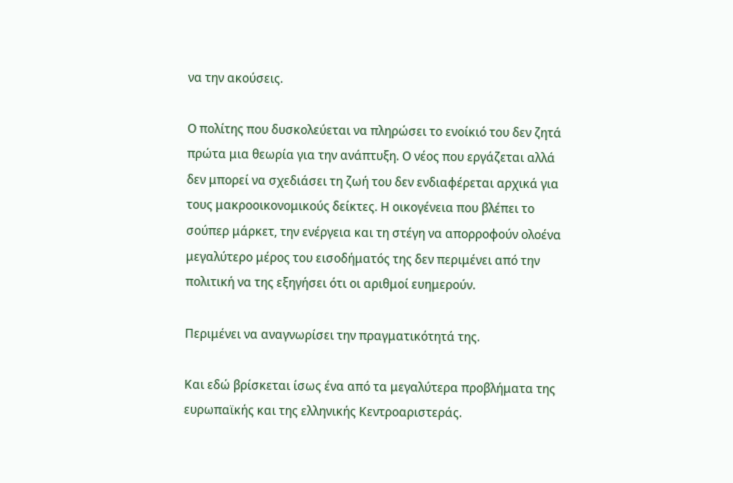να την ακούσεις.

Ο πολίτης που δυσκολεύεται να πληρώσει το ενοίκιό του δεν ζητά πρώτα μια θεωρία για την ανάπτυξη. Ο νέος που εργάζεται αλλά δεν μπορεί να σχεδιάσει τη ζωή του δεν ενδιαφέρεται αρχικά για τους μακροοικονομικούς δείκτες. Η οικογένεια που βλέπει το σούπερ μάρκετ, την ενέργεια και τη στέγη να απορροφούν ολοένα μεγαλύτερο μέρος του εισοδήματός της δεν περιμένει από την πολιτική να της εξηγήσει ότι οι αριθμοί ευημερούν.

Περιμένει να αναγνωρίσει την πραγματικότητά της.

Και εδώ βρίσκεται ίσως ένα από τα μεγαλύτερα προβλήματα της ευρωπαϊκής και της ελληνικής Κεντροαριστεράς.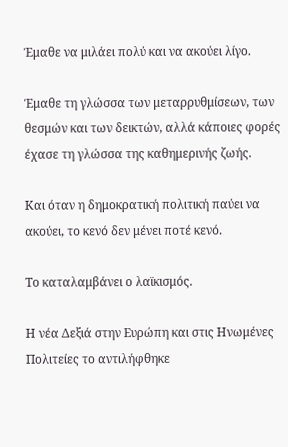Έμαθε να μιλάει πολύ και να ακούει λίγο.

Έμαθε τη γλώσσα των μεταρρυθμίσεων, των θεσμών και των δεικτών, αλλά κάποιες φορές έχασε τη γλώσσα της καθημερινής ζωής.

Και όταν η δημοκρατική πολιτική παύει να ακούει, το κενό δεν μένει ποτέ κενό.

Το καταλαμβάνει ο λαϊκισμός.

Η νέα Δεξιά στην Ευρώπη και στις Ηνωμένες Πολιτείες το αντιλήφθηκε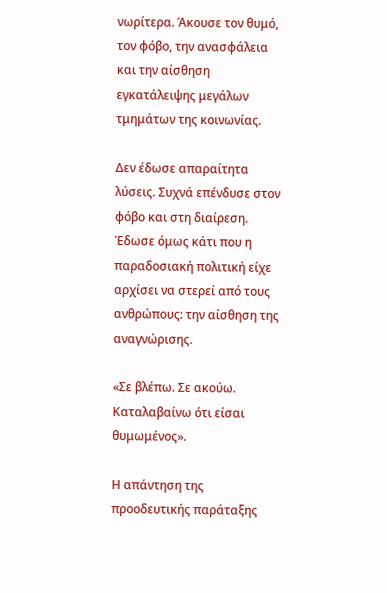νωρίτερα. Άκουσε τον θυμό, τον φόβο, την ανασφάλεια και την αίσθηση εγκατάλειψης μεγάλων τμημάτων της κοινωνίας.

Δεν έδωσε απαραίτητα λύσεις. Συχνά επένδυσε στον φόβο και στη διαίρεση. Έδωσε όμως κάτι που η παραδοσιακή πολιτική είχε αρχίσει να στερεί από τους ανθρώπους: την αίσθηση της αναγνώρισης.

«Σε βλέπω. Σε ακούω. Καταλαβαίνω ότι είσαι θυμωμένος».

Η απάντηση της προοδευτικής παράταξης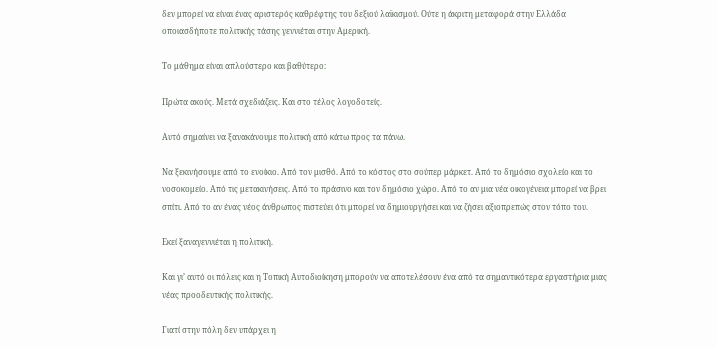δεν μπορεί να είναι ένας αριστερός καθρέφτης του δεξιού λαϊκισμού. Ούτε η άκριτη μεταφορά στην Ελλάδα οποιασδήποτε πολιτικής τάσης γεννιέται στην Αμερική.

Το μάθημα είναι απλούστερο και βαθύτερο:

Πρώτα ακούς. Μετά σχεδιάζεις. Και στο τέλος λογοδοτείς.

Αυτό σημαίνει να ξανακάνουμε πολιτική από κάτω προς τα πάνω.

Να ξεκινήσουμε από το ενοίκιο. Από τον μισθό. Από το κόστος στο σούπερ μάρκετ. Από το δημόσιο σχολείο και το νοσοκομείο. Από τις μετακινήσεις. Από το πράσινο και τον δημόσιο χώρο. Από το αν μια νέα οικογένεια μπορεί να βρει σπίτι. Από το αν ένας νέος άνθρωπος πιστεύει ότι μπορεί να δημιουργήσει και να ζήσει αξιοπρεπώς στον τόπο του.

Εκεί ξαναγεννιέται η πολιτική.

Και γι’ αυτό οι πόλεις και η Τοπική Αυτοδιοίκηση μπορούν να αποτελέσουν ένα από τα σημαντικότερα εργαστήρια μιας νέας προοδευτικής πολιτικής.

Γιατί στην πόλη δεν υπάρχει η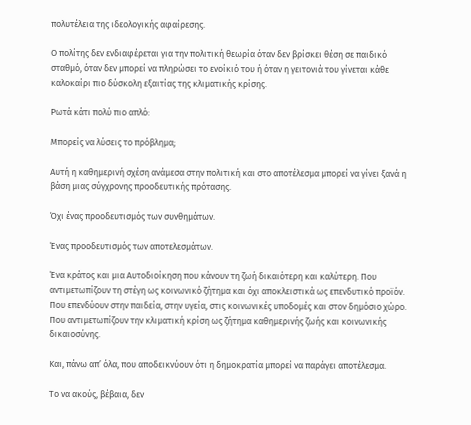πολυτέλεια της ιδεολογικής αφαίρεσης.

Ο πολίτης δεν ενδιαφέρεται για την πολιτική θεωρία όταν δεν βρίσκει θέση σε παιδικό σταθμό, όταν δεν μπορεί να πληρώσει το ενοίκιό του ή όταν η γειτονιά του γίνεται κάθε καλοκαίρι πιο δύσκολη εξαιτίας της κλιματικής κρίσης.

Ρωτά κάτι πολύ πιο απλό:

Μπορείς να λύσεις το πρόβλημα;

Αυτή η καθημερινή σχέση ανάμεσα στην πολιτική και στο αποτέλεσμα μπορεί να γίνει ξανά η βάση μιας σύγχρονης προοδευτικής πρότασης.

Όχι ένας προοδευτισμός των συνθημάτων.

Ένας προοδευτισμός των αποτελεσμάτων.

Ένα κράτος και μια Αυτοδιοίκηση που κάνουν τη ζωή δικαιότερη και καλύτερη. Που αντιμετωπίζουν τη στέγη ως κοινωνικό ζήτημα και όχι αποκλειστικά ως επενδυτικό προϊόν. Που επενδύουν στην παιδεία, στην υγεία, στις κοινωνικές υποδομές και στον δημόσιο χώρο. Που αντιμετωπίζουν την κλιματική κρίση ως ζήτημα καθημερινής ζωής και κοινωνικής δικαιοσύνης.

Και, πάνω απ’ όλα, που αποδεικνύουν ότι η δημοκρατία μπορεί να παράγει αποτέλεσμα.

Το να ακούς, βέβαια, δεν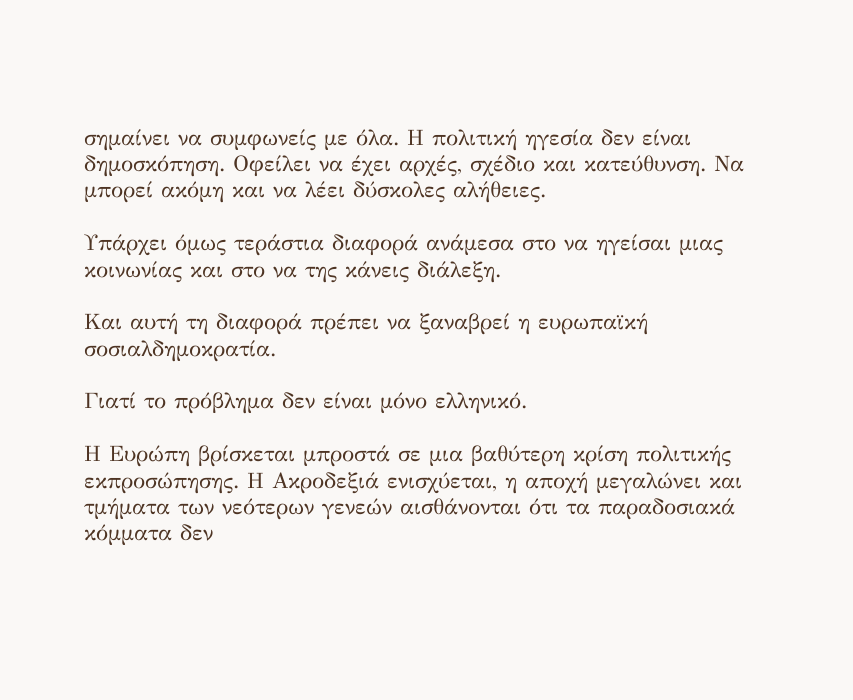σημαίνει να συμφωνείς με όλα. Η πολιτική ηγεσία δεν είναι δημοσκόπηση. Οφείλει να έχει αρχές, σχέδιο και κατεύθυνση. Να μπορεί ακόμη και να λέει δύσκολες αλήθειες.

Υπάρχει όμως τεράστια διαφορά ανάμεσα στο να ηγείσαι μιας κοινωνίας και στο να της κάνεις διάλεξη.

Και αυτή τη διαφορά πρέπει να ξαναβρεί η ευρωπαϊκή σοσιαλδημοκρατία.

Γιατί το πρόβλημα δεν είναι μόνο ελληνικό.

Η Ευρώπη βρίσκεται μπροστά σε μια βαθύτερη κρίση πολιτικής εκπροσώπησης. Η Ακροδεξιά ενισχύεται, η αποχή μεγαλώνει και τμήματα των νεότερων γενεών αισθάνονται ότι τα παραδοσιακά κόμματα δεν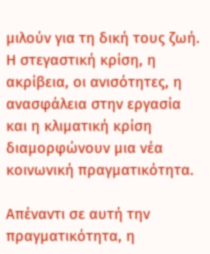μιλούν για τη δική τους ζωή. Η στεγαστική κρίση, η ακρίβεια, οι ανισότητες, η ανασφάλεια στην εργασία και η κλιματική κρίση διαμορφώνουν μια νέα κοινωνική πραγματικότητα.

Απέναντι σε αυτή την πραγματικότητα, η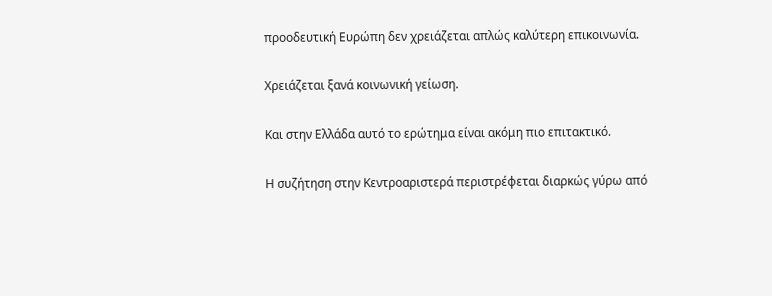προοδευτική Ευρώπη δεν χρειάζεται απλώς καλύτερη επικοινωνία.

Χρειάζεται ξανά κοινωνική γείωση.

Και στην Ελλάδα αυτό το ερώτημα είναι ακόμη πιο επιτακτικό.

Η συζήτηση στην Κεντροαριστερά περιστρέφεται διαρκώς γύρω από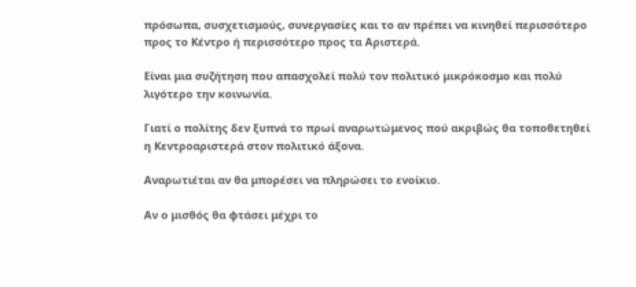πρόσωπα, συσχετισμούς, συνεργασίες και το αν πρέπει να κινηθεί περισσότερο προς το Κέντρο ή περισσότερο προς τα Αριστερά.

Είναι μια συζήτηση που απασχολεί πολύ τον πολιτικό μικρόκοσμο και πολύ λιγότερο την κοινωνία.

Γιατί ο πολίτης δεν ξυπνά το πρωί αναρωτώμενος πού ακριβώς θα τοποθετηθεί η Κεντροαριστερά στον πολιτικό άξονα.

Αναρωτιέται αν θα μπορέσει να πληρώσει το ενοίκιο.

Αν ο μισθός θα φτάσει μέχρι το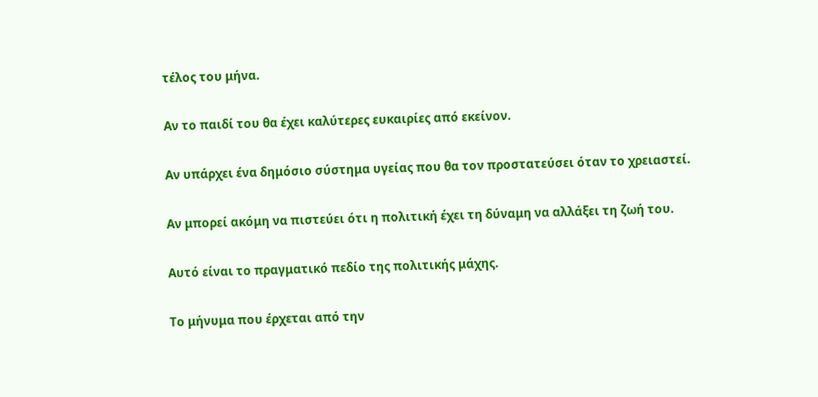τέλος του μήνα.

Αν το παιδί του θα έχει καλύτερες ευκαιρίες από εκείνον.

Αν υπάρχει ένα δημόσιο σύστημα υγείας που θα τον προστατεύσει όταν το χρειαστεί.

Αν μπορεί ακόμη να πιστεύει ότι η πολιτική έχει τη δύναμη να αλλάξει τη ζωή του.

Αυτό είναι το πραγματικό πεδίο της πολιτικής μάχης.

Το μήνυμα που έρχεται από την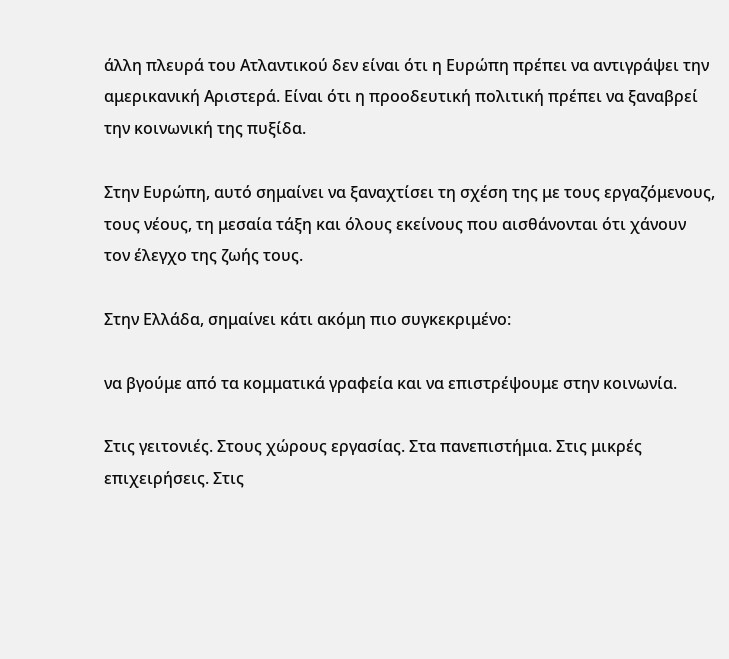άλλη πλευρά του Ατλαντικού δεν είναι ότι η Ευρώπη πρέπει να αντιγράψει την αμερικανική Αριστερά. Είναι ότι η προοδευτική πολιτική πρέπει να ξαναβρεί την κοινωνική της πυξίδα.

Στην Ευρώπη, αυτό σημαίνει να ξαναχτίσει τη σχέση της με τους εργαζόμενους, τους νέους, τη μεσαία τάξη και όλους εκείνους που αισθάνονται ότι χάνουν τον έλεγχο της ζωής τους.

Στην Ελλάδα, σημαίνει κάτι ακόμη πιο συγκεκριμένο:

να βγούμε από τα κομματικά γραφεία και να επιστρέψουμε στην κοινωνία.

Στις γειτονιές. Στους χώρους εργασίας. Στα πανεπιστήμια. Στις μικρές επιχειρήσεις. Στις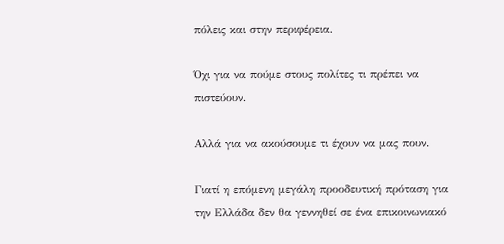πόλεις και στην περιφέρεια.

Όχι για να πούμε στους πολίτες τι πρέπει να πιστεύουν.

Αλλά για να ακούσουμε τι έχουν να μας πουν.

Γιατί η επόμενη μεγάλη προοδευτική πρόταση για την Ελλάδα δεν θα γεννηθεί σε ένα επικοινωνιακό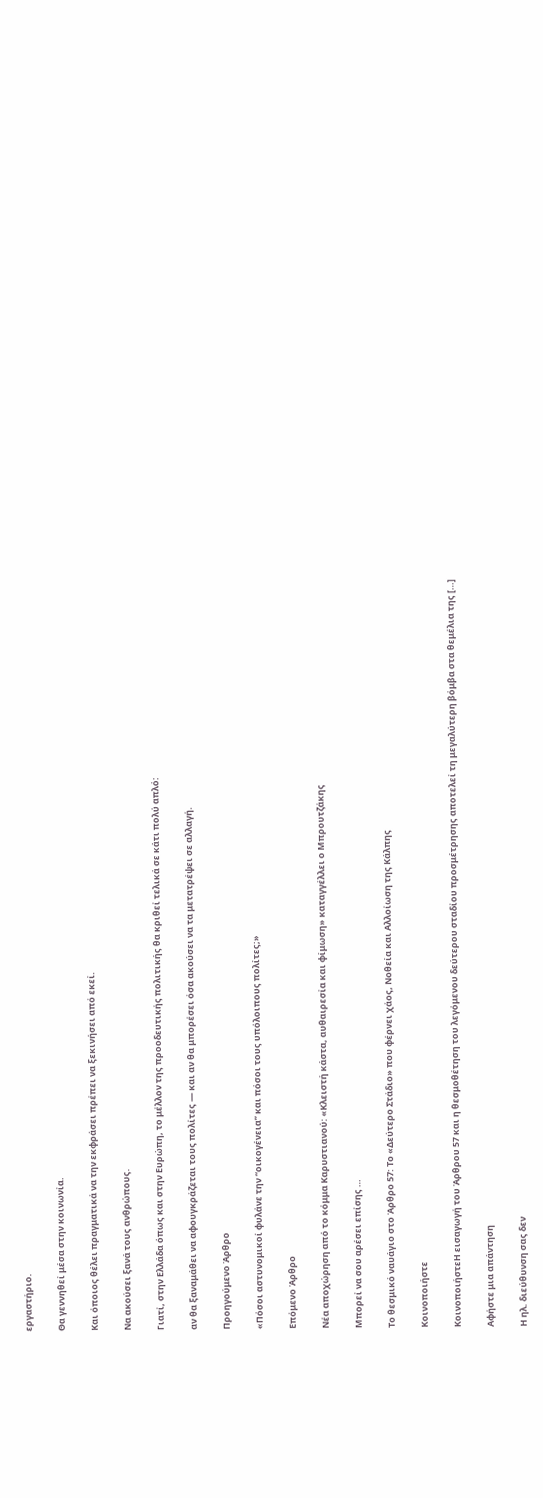εργαστήριο.

Θα γεννηθεί μέσα στην κοινωνία.

Και όποιος θέλει πραγματικά να την εκφράσει πρέπει να ξεκινήσει από εκεί.

Να ακούσει ξανά τους ανθρώπους.

Γιατί, στην Ελλάδα όπως και στην Ευρώπη, το μέλλον της προοδευτικής πολιτικής θα κριθεί τελικά σε κάτι πολύ απλό:

αν θα ξαναμάθει να αφουγκράζεται τους πολίτες — και αν θα μπορέσει όσα ακούσει να τα μετατρέψει σε αλλαγή.

Προηγούμενο Άρθρο

«Πόσοι αστυνομικοί φυλάνε την “οικογένεια” και πόσοι τους υπόλοιπους πολίτες;»

Επόμενο Άρθρο

Νέα αποχώρηση από το κόμμα Καρυστιανού: «Κλειστή κάστα, αυθαιρεσία και φίμωση» καταγγέλλει ο Μπρουτζάκης

Μπορεί να σου αρέσει επίσης …

Το θεσμικό ναυάγιο στο Άρθρο 57: Το «Δεύτερο Στάδιο» που φέρνει χάος, Νοθεία και Αλλοίωση της Κάλπης

Κοινοποιήστε

ΚοινοποιήστεΗ εισαγωγή του Άρθρου 57 και η θεσμοθέτηση του λεγόμενου δεύτερου σταδίου προσμέτρησης αποτελεί τη μεγαλύτερη βόμβα στα θεμέλια της […]

Αφήστε μια απάντηση

Η ηλ. διεύθυνση σας δεν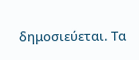δημοσιεύεται. Τα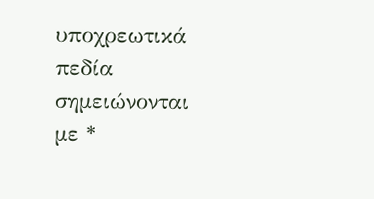υποχρεωτικά πεδία σημειώνονται με *